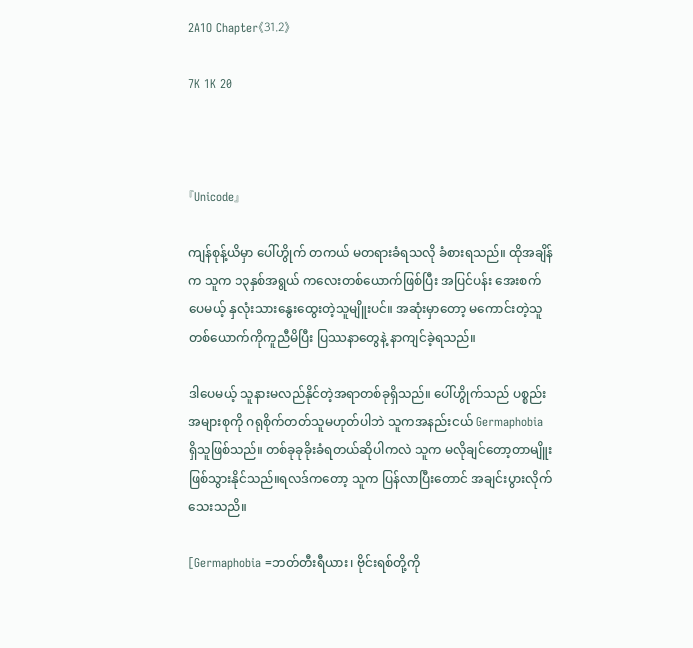2A1O Chapter《31.2》

7K 1K 20



『Unicode』

ကျန်စုန့်ယိမှာ ပေါ်ဟွိုက် တကယ် မတရားခံရသလို ခံစားရသည်။ ထိုအချိန်က သူက ၁၃နှစ်အရွယ် ကလေးတစ်ယောက်ဖြစ်ပြီး အပြင်ပန်း အေးစက်ပေမယ့် နှလုံးသားနွေးထွေးတဲ့သူမျိူးပင်။ အဆုံးမှာတော့ မကောင်းတဲ့သူတစ်ယောက်ကိုကူညီမိပြီး ပြဿနာတွေနဲ့ နာကျင်ခဲ့ရသည်။

ဒါပေမယ့် သူနားမလည်နိုင်တဲ့အရာတစ်ခုရှိသည်။ ပေါ်ဟွိုက်သည် ပစ္စည်းအများစုကို ဂရုစိုက်တတ်သူမဟုတ်ပါဘဲ သူကအနည်းငယ် Germaphobia ရှိသူဖြစ်သည်။ တစ်ခုခုခိုးခံရတယ်ဆိုပါကလဲ သူက မလိုချင်တော့တာမျိူး ဖြစ်သွားနိုင်သည်။ရလဒ်ကတော့ သူက ပြန်လာပြီးတောင် အချင်းပွားလိုက်သေးသညိ။

[Germaphobia =ဘတ်တီးရီယား၊ ဗိုင်းရစ်တို့ကို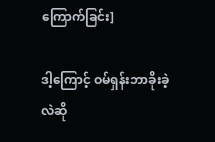ကြောက်ခြင်း]

ဒါ့ကြောင့် ဝမ်ရှန်းဘာခိုးခဲ့လဲဆို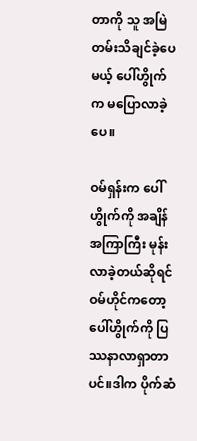တာကို သူ အမြဲတမ်းသိချင်ခဲ့ပေမယ့် ပေါ်ဟွိုက်က မပြောလာခဲ့ပေ။

ဝမ်ရှန်းက ပေါ်ဟွိုက်ကို အချိန်အကြာကြီး မုန်းလာခဲ့တယ်ဆိုရင် ဝမ်ဟိုင်ကတော့ ပေါ်ဟွိုက်ကို ပြဿနာလာရှာတာပင်။ဒါက ပိုက်ဆံ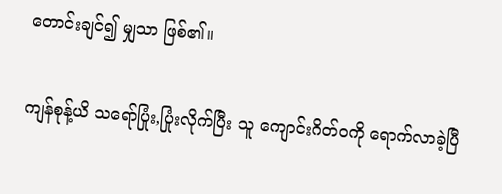တောင်းချင်၍ မျှသာ ဖြစ်၏။

ကျန်စုန့်ယိ သရော်ပြုံး,ပြုံးလိုက်ပြီး သူ ကျောင်းဂိတ်ဝကို ရောက်လာခဲ့ပြီ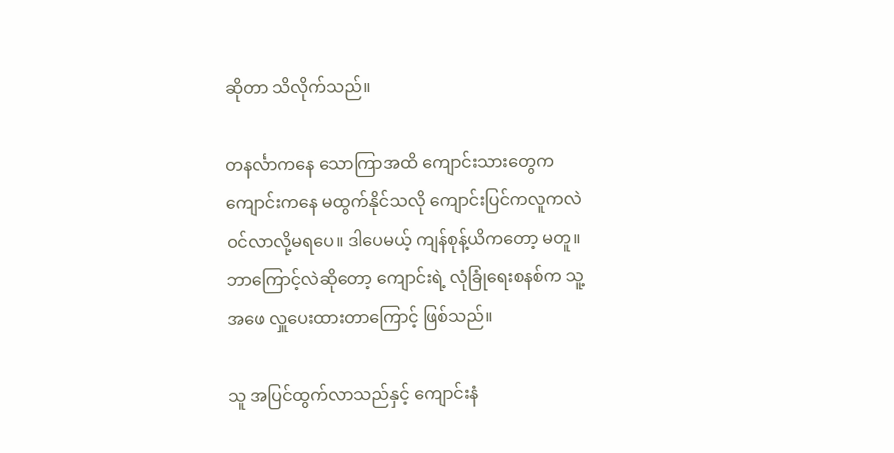ဆိုတာ သိလိုက်သည်။

တနင်္လာကနေ သောကြာအထိ ကျောင်းသားတွေက ကျောင်းကနေ မထွက်နိုင်သလို ကျောင်းပြင်ကလူကလဲ ဝင်လာလို့မရပေ။ ဒါပေမယ့် ကျန်စုန့်ယိကတော့ မတူ။ ဘာကြောင့်လဲဆိုတော့ ကျောင်းရဲ့ လုံခြုံရေးစနစ်က သူ့အဖေ လှူပေးထားတာကြောင့် ဖြစ်သည်။

သူ အပြင်ထွက်လာသည်နှင့် ကျောင်းနံ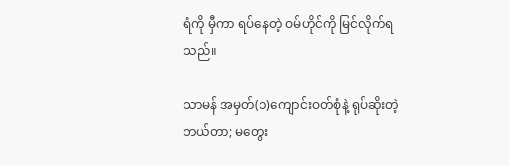ရံကို မှီကာ ရပ်နေတဲ့ ဝမ်ဟိုင်ကို မြင်လိုက်ရသည်။

သာမန် အမှတ်(၁)ကျောင်းဝတ်စုံနဲ့ ရုပ်ဆိုးတဲ့ ဘယ်တာ; မတွေး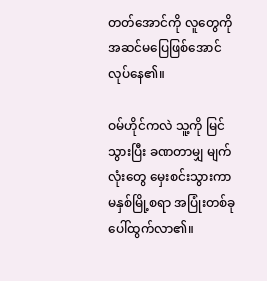တတ်အောင်ကို လူတွေကို အဆင်မပြေဖြစ်အောင် လုပ်နေ၏။

ဝမ်ဟိုင်ကလဲ သူ့ကို မြင်သွားပြီး ခဏတာမျှ မျက်လုံးတွေ မှေးစင်းသွားကာ မနှစ်မြို့စရာ အပြုံးတစ်ခုပေါ်ထွက်လာ၏။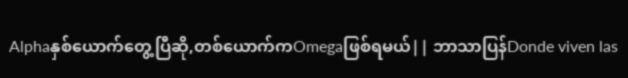Alphaနှစ်ယောက်တွေ့ပြီဆို,တစ်ယောက်ကOmegaဖြစ်ရမယ်|| ဘာသာပြန်Donde viven las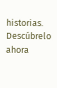historias. Descúbrelo ahora